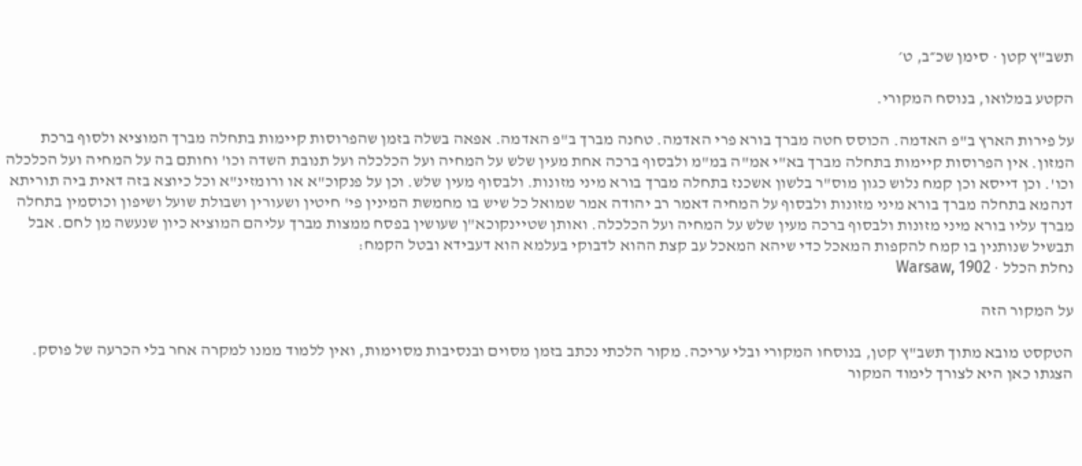תשב"ץ קטן · סימן שכ״ב, ט׳

הקטע במלואו, בנוסח המקורי.

על פירות הארץ ב"פ האדמה. הכוסס חטה מברך בורא פרי האדמה. טחנה מברך ב"פ האדמה. אפאה בשלה בזמן שהפרוסות קיימות בתחלה מברך המוציא ולסוף ברכת המזון. אין הפרוסות קיימות בתחלה מברך בא"י אמ"ה במ"מ ולבסוף ברכה אחת מעין שלש על המחיה ועל הכלכלה ועל תנובת השדה וכו' וחותם בה על המחיה ועל הכלכלה וכו'. וכן דייסא וכן קמח נלוש כגון מוס"ר בלשון אשכנז בתחלה מברך בורא מיני מזונות. ולבסוף מעין שלש. וכן על פנקוכ"א או ורומזינ"א וכל כיוצא בזה דאית ביה תוריתא דנהמא בתחלה מברך בורא מיני מזונות ולבסוף על המחיה דאמר רב יהודה אמר שמואל כל שיש בו מחמשת המינין פי' חיטין ושעורין ושבולת שועל ושיפון וכוסמין בתחלה מברך עליו בורא מיני מזונות ולבסוף ברכה מעין שלש על המחיה ועל הכלכלה. ואותן שטיינקוכא"ן שעושין בפסח ממצות מברך עליהם המוציא כיון שנעשה מן לחם. אבל תבשיל שנותנין בו קמח להקפות המאכל כדי שיהא המאכל עב קצת ההוא לדבוקי בעלמא הוא דעבידא ובטל הקמח:
נחלת הכלל · Warsaw, 1902

על המקור הזה

הטקסט מובא מתוך תשב"ץ קטן, בנוסחו המקורי ובלי עריכה. מקור הלכתי נכתב בזמן מסוים ובנסיבות מסוימות, ואין ללמוד ממנו למקרה אחר בלי הכרעה של פוסק. הצגתו כאן היא לצורך לימוד המקור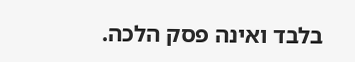בלבד ואינה פסק הלכה.